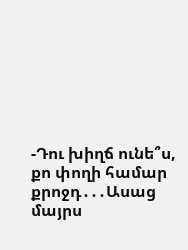-Դու խիղճ ունե՞ս, քո փողի համար քրոջդ․․․Ասաց մայրս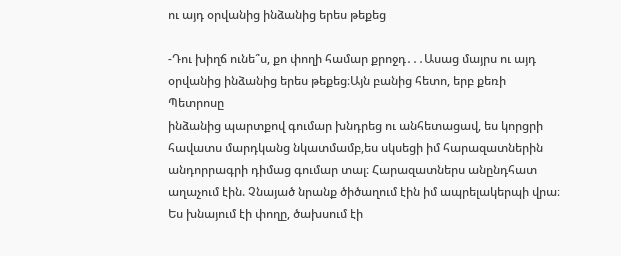ու այդ օրվանից ինձանից երես թեքեց

-Դու խիղճ ունե՞ս, քո փողի համար քրոջդ․․․Ասաց մայրս ու այդ օրվանից ինձանից երես թեքեց։Այն բանից հետո, երբ քեռի Պետրոսը
ինձանից պարտքով գումար խնդրեց ու անհետացավ, ես կորցրի հավատս մարդկանց նկատմամբ,ես սկսեցի իմ հարազատներին
անդորրագրի դիմաց գումար տալ։ Հարազատներս անընդհատ աղաչում էին. Չնայած նրանք ծիծաղում էին իմ ապրելակերպի վրա։
Ես խնայում էի փողը, ծախսում էի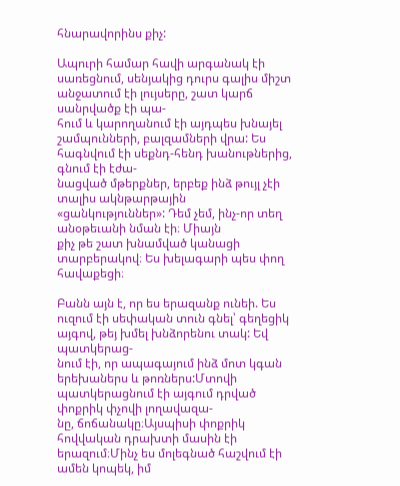հնարավորինս քիչ:

Ապուրի համար հավի արգանակ էի սառեցնում, սենյակից դուրս գալիս միշտ անջատում էի լույսերը, շատ կարճ սանրվածք էի պա-
հում և կարողանում էի այդպես խնայել շամպունների, բալզամների վրա: Ես հագնվում էի սեքնդ-հենդ խանութներից, գնում էի էժա-
նացված մթերքներ, երբեք ինձ թույլ չէի տալիս ակնթարթային «ցանկություններ»: Դեմ չեմ, ինչ-որ տեղ անօթեւանի նման էի։ Միայն
քիչ թե շատ խնամված կանացի տարբերակով։ Ես խելագարի պես փող հավաքեցի։

Բանն այն է, որ ես երազանք ունեի. Ես ուզում էի սեփական տուն գնել՝ գեղեցիկ այգով, թեյ խմել խնձորենու տակ: Եվ պատկերաց-
նում էի, որ ապագայում ինձ մոտ կգան երեխաներս և թոռներս:Մտովի պատկերացնում էի այգում դրված փոքրիկ փչովի լողավազա-
նը, ճոճանակը։Այսպիսի փոքրիկ հովվական դրախտի մասին էի երազում։Մինչ ես մոլեգնած հաշվում էի ամեն կոպեկ, իմ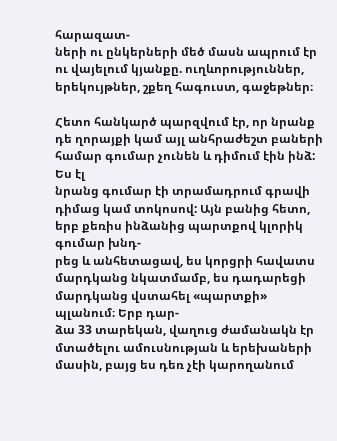հարազատ-
ների ու ընկերների մեծ մասն ապրում էր ու վայելում կյանքը. ուղևորություններ, երեկույթներ, շքեղ հագուստ, գաջեթներ։

Հետո հանկարծ պարզվում էր, որ նրանք դե ղորայքի կամ այլ անհրաժեշտ բաների համար գումար չունեն և դիմում էին ինձ: Ես էլ
նրանց գումար էի տրամադրում գրավի դիմաց կամ տոկոսով: Այն բանից հետո, երբ քեռիս ինձանից պարտքով կլորիկ գումար խնդ-
րեց և անհետացավ, ես կորցրի հավատս մարդկանց նկատմամբ, ես դադարեցի մարդկանց վստահել «պարտքի» պլանում։ Երբ դար-
ձա 33 տարեկան, վաղուց ժամանակն էր մտածելու ամուսնության և երեխաների մասին, բայց ես դեռ չէի կարողանում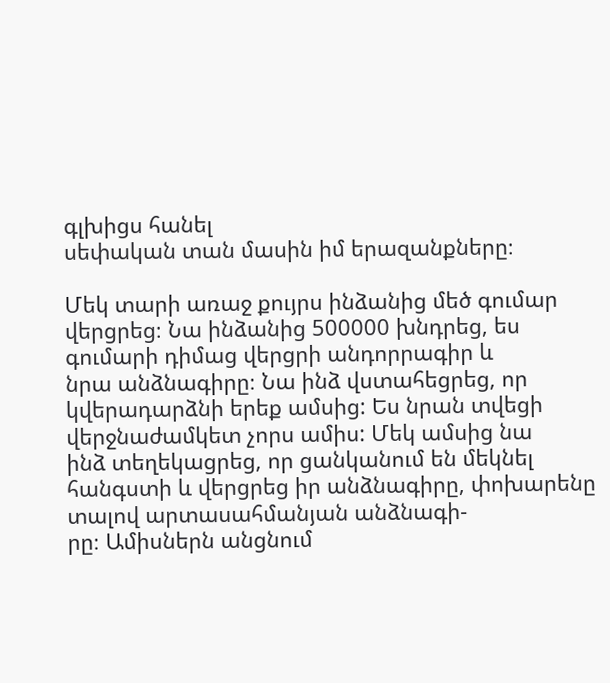գլխիցս հանել
սեփական տան մասին իմ երազանքները։

Մեկ տարի առաջ քույրս ինձանից մեծ գումար վերցրեց։ Նա ինձանից 500000 խնդրեց, ես գումարի դիմաց վերցրի անդորրագիր և
նրա անձնագիրը։ Նա ինձ վստահեցրեց, որ կվերադարձնի երեք ամսից: Ես նրան տվեցի վերջնաժամկետ չորս ամիս: Մեկ ամսից նա
ինձ տեղեկացրեց, որ ցանկանում են մեկնել հանգստի և վերցրեց իր անձնագիրը, փոխարենը տալով արտասահմանյան անձնագի-
րը։ Ամիսներն անցնում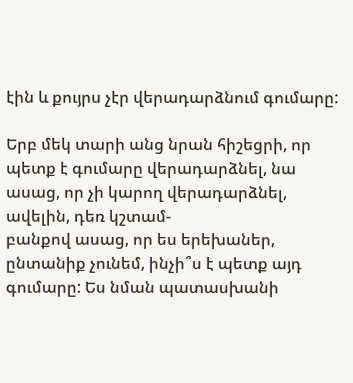էին և քույրս չէր վերադարձնում գումարը:

Երբ մեկ տարի անց նրան հիշեցրի, որ պետք է գումարը վերադարձնել, նա ասաց, որ չի կարող վերադարձնել, ավելին, դեռ կշտամ-
բանքով ասաց, որ ես երեխաներ, ընտանիք չունեմ, ինչի՞ս է պետք այդ գումարը: Ես նման պատասխանի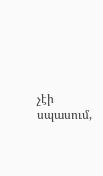չէի սպասում,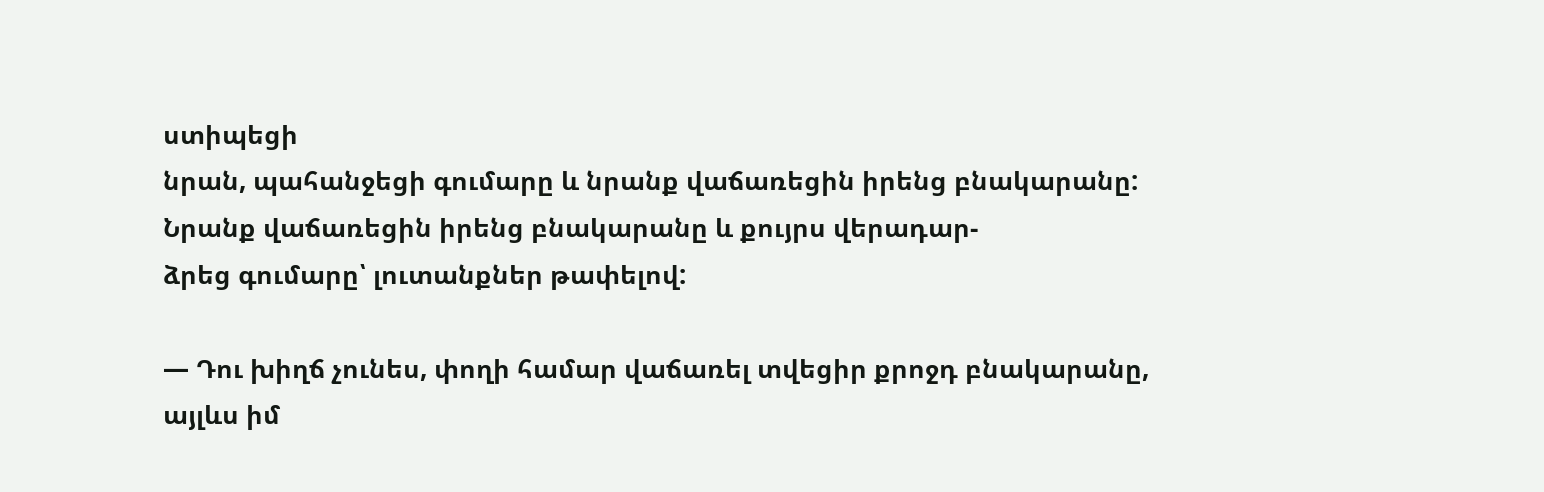ստիպեցի
նրան, պահանջեցի գումարը և նրանք վաճառեցին իրենց բնակարանը: Նրանք վաճառեցին իրենց բնակարանը և քույրս վերադար-
ձրեց գումարը՝ լուտանքներ թափելով:

— Դու խիղճ չունես, փողի համար վաճառել տվեցիր քրոջդ բնակարանը, այլևս իմ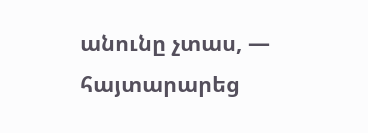անունը չտաս, — հայտարարեց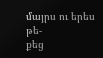մայրս ու երես թե-
քեց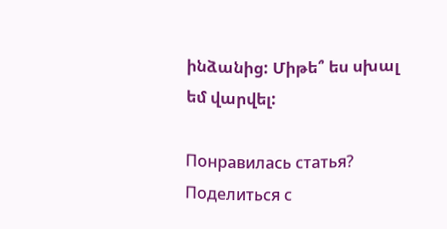ինձանից: Միթե՞ ես սխալ եմ վարվել:

Понравилась статья? Поделиться с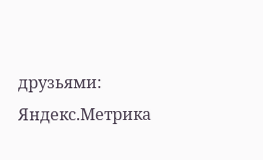друзьями:
Яндекс.Метрика